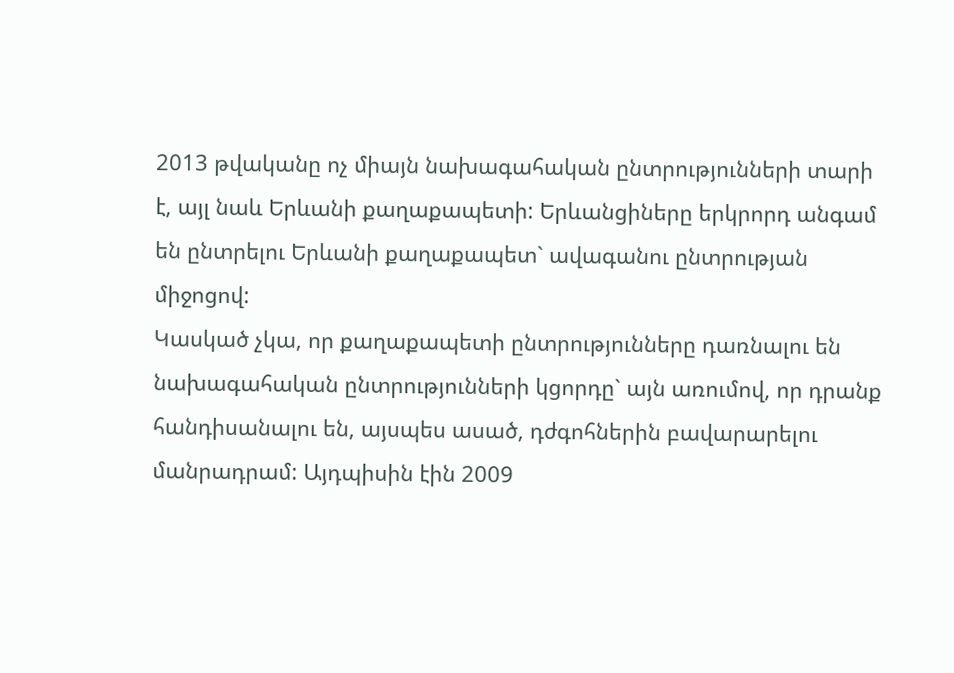2013 թվականը ոչ միայն նախագահական ընտրությունների տարի է, այլ նաև Երևանի քաղաքապետի: Երևանցիները երկրորդ անգամ են ընտրելու Երևանի քաղաքապետ` ավագանու ընտրության միջոցով:
Կասկած չկա, որ քաղաքապետի ընտրությունները դառնալու են նախագահական ընտրությունների կցորդը` այն առումով, որ դրանք հանդիսանալու են, այսպես ասած, դժգոհներին բավարարելու մանրադրամ: Այդպիսին էին 2009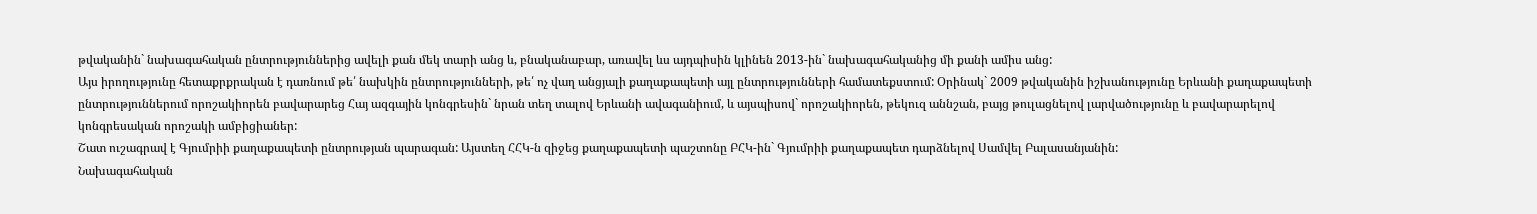թվականին` նախագահական ընտրություններից ավելի քան մեկ տարի անց և, բնականաբար, առավել ևս այդպիսին կլինեն 2013-ին` նախագահականից մի քանի ամիս անց:
Այս իրողությունը հետաքրքրական է դառնում թե՛ նախկին ընտրությունների, թե՛ ոչ վաղ անցյալի քաղաքապետի այլ ընտրությունների համատեքստում: Օրինակ` 2009 թվականին իշխանությունը Երևանի քաղաքապետի ընտրություններում որոշակիորեն բավարարեց Հայ ազգային կոնգրեսին` նրան տեղ տալով Երևանի ավագանիում, և այսպիսով` որոշակիորեն, թեկուզ աննշան, բայց թուլացնելով լարվածությունը և բավարարելով կոնգրեսական որոշակի ամբիցիաներ:
Շատ ուշագրավ է Գյումրիի քաղաքապետի ընտրության պարագան: Այստեղ ՀՀԿ-ն զիջեց քաղաքապետի պաշտոնը ԲՀԿ-ին` Գյումրիի քաղաքապետ դարձնելով Սամվել Բալասանյանին:
Նախագահական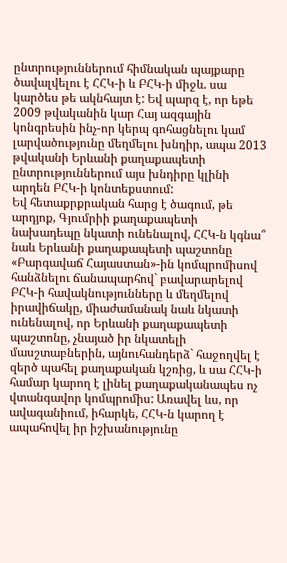ընտրություններում հիմնական պայքարը ծավալվելու է ՀՀԿ-ի և ԲՀԿ-ի միջև. սա կարծես թե ակնհայտ է: Եվ պարզ է, որ եթե 2009 թվականին կար Հայ ազգային կոնգրեսին ինչ-որ կերպ գոհացնելու կամ լարվածությունը մեղմելու խնդիր, ապա 2013 թվականի Երևանի քաղաքապետի ընտրություններում այս խնդիրը կլինի արդեն ԲՀԿ-ի կոնտեքստում:
Եվ հետաքրքրական հարց է ծագում, թե արդյոք, Գյումրիի քաղաքապետի նախադեպը նկատի ունենալով, ՀՀԿ-ն կգնա՞ նաև Երևանի քաղաքապետի պաշտոնը «Բարգավաճ Հայաստան»-ին կոմպրոմիսով հանձնելու ճանապարհով` բավարարելով ԲՀԿ-ի հավակնությունները և մեղմելով իրավիճակը, միաժամանակ նաև նկատի ունենալով, որ Երևանի քաղաքապետի պաշտոնը, չնայած իր նկատելի մասշտաբներին, այնուհանդերձ` հաջողվել է զերծ պահել քաղաքական կշռից, և սա ՀՀԿ-ի համար կարող է լինել քաղաքականապես ոչ վտանգավոր կոմպրոմիս: Առավել ևս, որ ավագանիում, իհարկե, ՀՀԿ-ն կարող է ապահովել իր իշխանությունը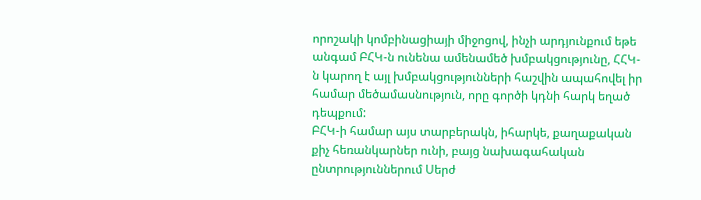որոշակի կոմբինացիայի միջոցով, ինչի արդյունքում եթե անգամ ԲՀԿ-ն ունենա ամենամեծ խմբակցությունը, ՀՀԿ-ն կարող է այլ խմբակցությունների հաշվին ապահովել իր համար մեծամասնություն, որը գործի կդնի հարկ եղած դեպքում:
ԲՀԿ-ի համար այս տարբերակն, իհարկե, քաղաքական քիչ հեռանկարներ ունի, բայց նախագահական ընտրություններում Սերժ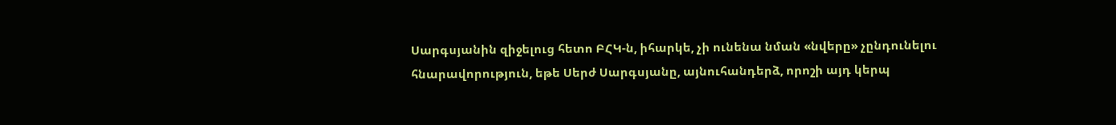Սարգսյանին զիջելուց հետո ԲՀԿ-ն, իհարկե, չի ունենա նման «նվերը» չընդունելու հնարավորություն, եթե Սերժ Սարգսյանը, այնուհանդերձ, որոշի այդ կերպ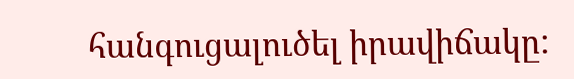հանգուցալուծել իրավիճակը: